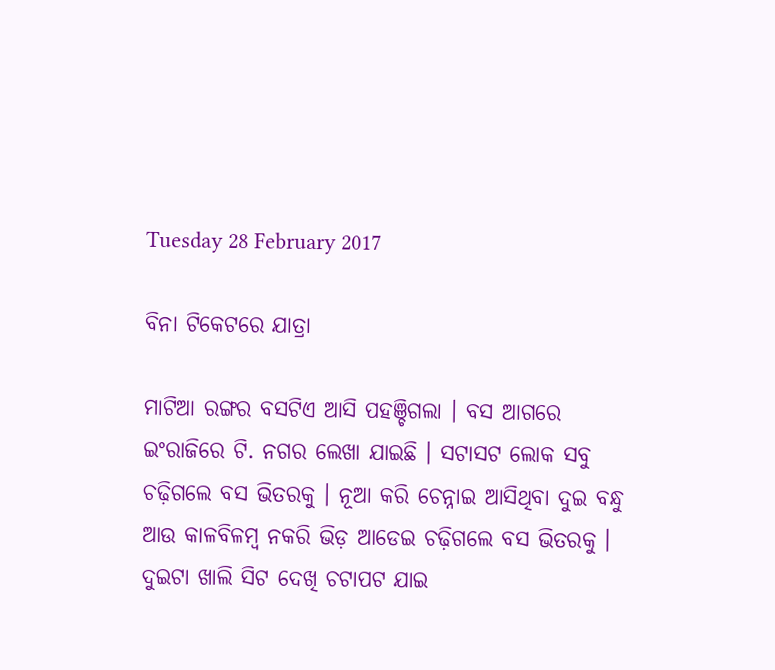Tuesday 28 February 2017

ବିନା ଟିକେଟରେ ଯାତ୍ରା

ମାଟିଆ ରଙ୍ଗର ବସଟିଏ ଆସି ପହଞ୍ଚିଗଲା । ବସ ଆଗରେ ଇଂରାଜିରେ ଟି. ନଗର ଲେଖା ଯାଇଛି । ସଟାସଟ ଲୋକ ସବୁ ଚଢ଼ିଗଲେ ବସ ଭିତରକୁ । ନୂଆ କରି ଚେନ୍ନାଇ ଆସିଥିବା ଦୁଇ ବନ୍ଧୁ ଆଉ କାଳବିଳମ୍ବ ନକରି ଭିଡ଼ ଆଡେଇ ଚଢ଼ିଗଲେ ବସ ଭିତରକୁ । ଦୁଇଟା ଖାଲି ସିଟ ଦେଖି ଚଟାପଟ ଯାଇ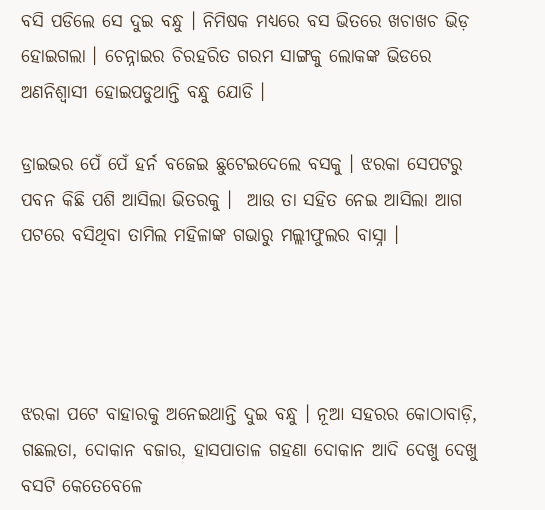ବସି ପଡିଲେ ସେ ଦୁଇ ବନ୍ଧୁ । ନିମିଷକ ମଧ୍ୟରେ ବସ ଭିତରେ ଖଚାଖଚ ଭିଡ଼ ହୋଇଗଲା । ଚେନ୍ନାଇର ଚିରହରିତ ଗରମ ସାଙ୍ଗକୁ ଲୋକଙ୍କ ଭିଡରେ ଅଣନିଶ୍ୱାସୀ ହୋଇପଡୁଥାନ୍ତି ବନ୍ଧୁ ଯୋଡି ।

ଡ୍ରାଇଭର ପେଁ ପେଁ ହର୍ନ ବଜେଇ ଛୁଟେଇଦେଲେ ବସକୁ । ଝରକା ସେପଟରୁ ପବନ କିଛି ପଶି ଆସିଲା ଭିତରକୁ ।  ଆଉ ତା ସହିତ ନେଇ ଆସିଲା ଆଗ ପଟରେ ବସିଥିବା ତାମିଲ ମହିଳାଙ୍କ ଗଭାରୁ ମଲ୍ଲୀଫୁଲର ବାସ୍ନା ।




ଝରକା ପଟେ ବାହାରକୁ ଅନେଇଥାନ୍ତି ଦୁଇ ବନ୍ଧୁ । ନୂଆ ସହରର କୋଠାବାଡ଼ି, ଗଛଲତା, ଦୋକାନ ବଜାର, ହାସପାତାଳ ଗହଣା ଦୋକାନ ଆଦି ଦେଖୁ ଦେଖୁ ବସଟି କେତେବେଳେ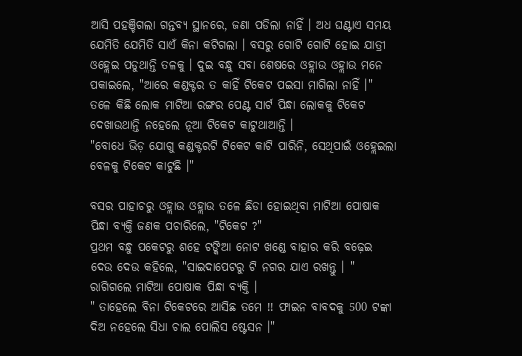ଆସି ପହଞ୍ଚିଗଲା ଗନ୍ତବ୍ୟ ସ୍ଥାନରେ, ଜଣା ପଡିଲା ନାହିଁ । ଅଧ ଘଣ୍ଟାଏ ସମୟ ଯେମିତି ଯେମିତି ସାଏଁ କିନା କଟିଗଲା । ବସରୁ ଗୋଟି ଗୋଟି ହୋଇ ଯାତ୍ରୀ ଓହ୍ଲେଇ ପଡୁଥାନ୍ତି ତଳକୁ । ଦୁଇ ବନ୍ଧୁ ସବା ଶେଷରେ ଓହ୍ଲାଉ ଓହ୍ଲାଉ ମନେ ପକାଇଲେ, "ଆରେ କଣ୍ଡକ୍ଟର ତ କାହିଁ ଟିକେଟ ପଇସା ମାଗିଲା ନାହିଁ ।"
ତଳେ କିଛି ଲୋକ ମାଟିଆ ରଙ୍ଗର ପେଣ୍ଟ ସାର୍ଟ ପିନ୍ଧା ଲୋକକୁ ଟିକେଟ ଦେଖାଉଥାନ୍ତି ନହେଲେ ନୂଆ ଟିକେଟ କାଟୁଥାଆନ୍ତି ।
"ବୋଧେ ଭିଡ଼ ଯୋଗୁ କଣ୍ଡକ୍ଟରଟି ଟିକେଟ କାଟି ପାରିନି, ସେଥିପାଇଁ ଓହ୍ଲେଇଲା ବେଳକୁ ଟିକେଟ କାଟୁଛି ।"

ବସର ପାହାଚରୁ ଓହ୍ଲାଉ ଓହ୍ଲାଉ ତଳେ ଛିଡା ହୋଇଥିବା ମାଟିଆ ପୋଷାକ ପିନ୍ଧା ବ୍ୟକ୍ତି ଜଣକ ପଚାରିଲେ, "ଟିକେଟ ?"
ପ୍ରଥମ ବନ୍ଧୁ ପକେଟରୁ ଶହେ ଟଙ୍କିଆ ନୋଟ ଖଣ୍ଡେ ବାହାର କରି ବଢ଼େଇ ଦେଉ ଦେଉ କହିଲେ, "ସାଇଦାପେଟରୁ ଟି ନଗର ଯାଏ ରଖନ୍ତୁ । "
ରାଗିଗଲେ ମାଟିଆ ପୋଷାକ ପିନ୍ଧା ବ୍ୟକ୍ତି ।
" ତାହେଲେ ବିନା ଟିକେଟରେ ଆସିଛ ତମେ !! ଫାଇନ ବାବଦକୁ 500 ଟଙ୍କା ଦିଅ ନହେଲେ ସିଧା ଚାଲ ପୋଲିସ ଷ୍ଟେସନ ।"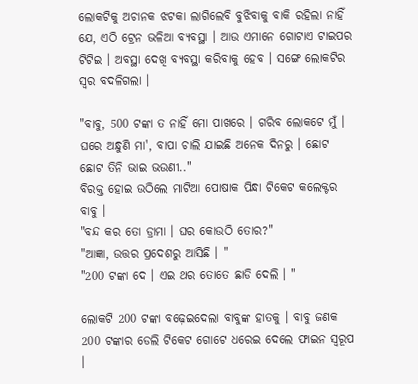ଲୋକଟିକୁ ଅଚାନକ ଝଟକା ଲାଗିଲେବି ବୁଝିବାକୁ ବାକି ରହିଲା ନାହିଁ ଯେ, ଏଠି ଟ୍ରେନ ଭଳିଆ ବ୍ୟବସ୍ଥା । ଆଉ ଏମାନେ ଗୋଟାଏ ଟାଇପର ଟିଟିଇ । ଅବସ୍ଥା ଦେଖି ବ୍ୟବସ୍ଥା କରିବାକୁ ହେବ । ସଙ୍ଗେ ଲୋକଟିର ସ୍ୱର ବଦଳିଗଲା ।

"ବାବୁ, 500 ଟଙ୍କା ତ ନାହିଁ ମୋ ପାଖରେ । ଗରିବ ଲୋକଟେ ମୁଁ । ଘରେ ଅନ୍ଧୁଣି ମା', ବାପା ଚାଲି ଯାଇଛି ଅନେକ ଦିନରୁ । ଛୋଟ ଛୋଟ ତିନି ଭାଇ ଭଉଣୀ.."
ବିରକ୍ତ ହୋଇ ଉଠିଲେ ମାଟିଆ ପୋଷାକ ପିନ୍ଧା ଟିକେଟ କଲେକ୍ଟର ବାବୁ ।
"ବନ୍ଦ କର ତୋ ଡ୍ରାମା । ଘର କୋଉଠି ତୋର?"
"ଆଜ୍ଞା, ଉତ୍ତର ପ୍ରଦେଶରୁ ଆସିଛି । "
"200 ଟଙ୍କା ଦେ । ଏଇ ଥର ତୋତେ ଛାଡି ଦେଲି । "

ଲୋକଟି 200 ଟଙ୍କା ବଢ଼େଇଦେଲା ବାବୁଙ୍କ ହାତକୁ । ବାବୁ ଜଣକ 200 ଟଙ୍କାର ଡେଲି ଟିକେଟ ଗୋଟେ ଧରେଇ ଦେଲେ ଫାଇନ ସ୍ୱରୂପ ।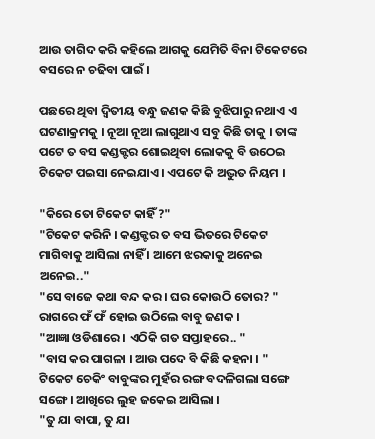ଆଉ ତାଗିଦ କରି କହିଲେ ଆଗକୁ ଯେମିତି ବିନା ଟିକେଟରେ ବସରେ ନ ଚଢିବା ପାଇଁ ।

ପଛରେ ଥିବା ଦ୍ଵିତୀୟ ବନ୍ଧୁ ଜଣକ କିଛି ବୁଝିପାରୁ ନଥାଏ ଏ ଘଟଣାକ୍ରମକୁ । ନୂଆ ନୂଆ ଲାଗୁଥାଏ ସବୁ କିଛି ତାକୁ । ତାଙ୍କ ପଟେ ତ ବସ କଣ୍ଡକ୍ଟର ଶୋଇଥିବା ଲୋକକୁ ବି ଉଠେଇ ଟିକେଟ ପଇସା ନେଇଯାଏ । ଏପଟେ କି ଅଦ୍ଭୁତ ନିୟମ ।

"କିରେ ତୋ ଟିକେଟ କାହିଁ ?"
"ଟିକେଟ କରିନି । କଣ୍ଡକ୍ଟର ତ ବସ ଭିତରେ ଟିକେଟ ମାଗିବାକୁ ଆସିଲା ନାହିଁ । ଆମେ ଝରକାକୁ ଅନେଇ ଅନେଇ.."
"ସେ ବାଜେ କଥା ବନ୍ଦ କର । ଘର କୋଉଠି ତୋର? " ରାଗରେ ଫଁ ଫଁ ହୋଇ ଉଠିଲେ ବାବୁ ଜଣକ ।
"ଆଜ୍ଞା ଓଡିଶାରେ । ଏଠିକି ଗତ ସପ୍ତାହରେ.. "
"ବାସ କର ପାଗଳା । ଆଉ ପଦେ ବି କିଛି କହନା । "
ଟିକେଟ ଚେକିଂ ବାବୁଙ୍କର ମୁହଁର ରଙ୍ଗ ବଦଳିଗଲା ସଙ୍ଗେ ସଙ୍ଗେ । ଆଖିରେ ଲୁହ ଜକେଇ ଆସିଲା ।
"ତୁ ଯା ବାପା, ତୁ ଯା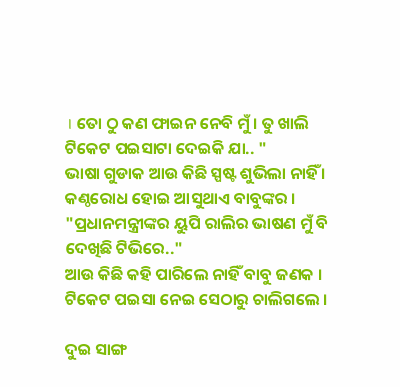। ତୋ ଠୁ କଣ ଫାଇନ ନେବି ମୁଁ । ତୁ ଖାଲି ଟିକେଟ ପଇସାଟା ଦେଇକି ଯା.. "
ଭାଷା ଗୁଡାକ ଆଉ କିଛି ସ୍ପଷ୍ଟ ଶୁଭିଲା ନାହିଁ ।  କଣ୍ଠରୋଧ ହୋଇ ଆସୁଥାଏ ବାବୁଙ୍କର ।
"ପ୍ରଧାନମନ୍ତ୍ରୀଙ୍କର ୟୁପି ରାଲିର ଭାଷଣ ମୁଁ ବି ଦେଖିଛି ଟିଭିରେ.."
ଆଉ କିଛି କହି ପାରିଲେ ନାହିଁ ବାବୁ ଜଣକ । ଟିକେଟ ପଇସା ନେଇ ସେଠାରୁ ଚାଲିଗଲେ ।

ଦୁଇ ସାଙ୍ଗ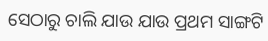ସେଠାରୁ ଚାଲି ଯାଉ ଯାଉ ପ୍ରଥମ ସାଙ୍ଗଟି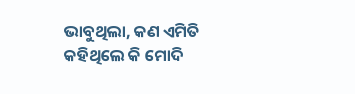ଭାବୁଥିଲା, କଣ ଏମିତି କହିଥିଲେ କି ମୋଦି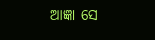ଆଜ୍ଞା ସେ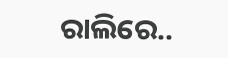ରାଲିରେ..